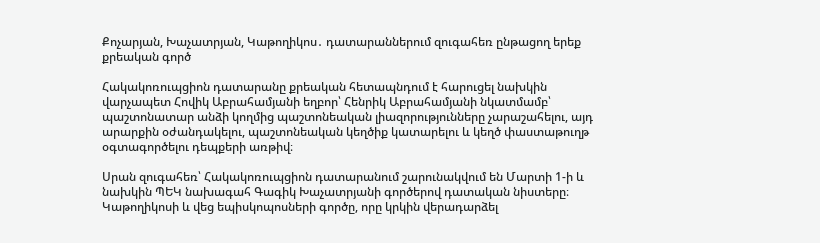Քոչարյան, Խաչատրյան, Կաթողիկոս․ դատարաններում զուգահեռ ընթացող երեք քրեական գործ

Հակակոռուպցիոն դատարանը քրեական հետապնդում է հարուցել նախկին վարչապետ Հովիկ Աբրահամյանի եղբոր՝ Հենրիկ Աբրահամյանի նկատմամբ՝ պաշտոնատար անձի կողմից պաշտոնեական լիազորությունները չարաշահելու, այդ արարքին օժանդակելու, պաշտոնեական կեղծիք կատարելու և կեղծ փաստաթուղթ օգտագործելու դեպքերի առթիվ։

Սրան զուգահեռ՝ Հակակոռուպցիոն դատարանում շարունակվում են Մարտի 1-ի և նախկին ՊԵԿ նախագահ Գագիկ Խաչատրյանի գործերով դատական նիստերը։ Կաթողիկոսի և վեց եպիսկոպոսների գործը, որը կրկին վերադարձել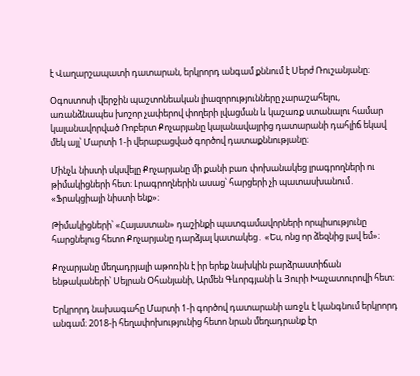է Վաղարշապատի դատարան, երկրորդ անգամ քննում է Սերժ Ռուշանյանը։

Օգոստոսի վերջին պաշտոնեական լիազորությունները չարաշահելու, առանձնապես խոշոր չափերով փողերի լվացման և կաշառք ստանալու համար կալանավորված Ռոբերտ Քոչարյանը կալանավայրից դատարանի դահլիճ եկավ մեկ այլ՝ Մարտի 1-ի վերաբացված գործով դատաքննությանը։

Մինչև նիստի սկսվելը Քոչարյանը մի քանի բառ փոխանակեց լրագրողների ու թիմակիցների հետ։ Լրագրողներին ասաց՝ հարցերի չի պատասխանում․ «Ֆրակցիայի նիստի ենք»։

Թիմակիցների՝ «Հայաստան» դաշինքի պատգամավորների որպիսությունը հարցնելուց հետո Քոչարյանը դարձյալ կատակեց․ «Ես, ոնց որ ձեզնից լավ եմ»։

Քոչարյանը մեղադրյալի աթոռին է իր երեք նախկին բարձրաստիճան ենթակաների՝ Սեյրան Օհանյանի, Արմեն Գևորգյանի և Յուրի Խաչատուրովի հետ։

Երկրորդ նախագահը Մարտի 1-ի գործով դատարանի առջև է կանգնում երկրորդ անգամ։ 2018-ի հեղափոխությունից հետո նրան մեղադրանք էր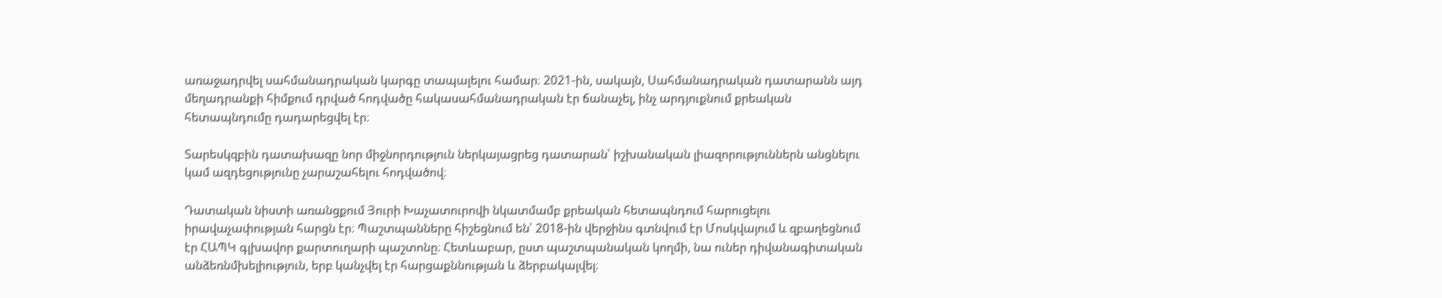առաջադրվել սահմանադրական կարգը տապալելու համար։ 2021-ին, սակայն, Սահմանադրական դատարանն այդ մեղադրանքի հիմքում դրված հոդվածը հակասահմանադրական էր ճանաչել, ինչ արդյուքնում քրեական հետապնդումը դադարեցվել էր։

Տարեսկզբին դատախազը նոր միջնորդություն ներկայացրեց դատարան՝ իշխանական լիազորություններն անցնելու կամ ազդեցությունը չարաշահելու հոդվածով։

Դատական նիստի առանցքում Յուրի Խաչատուրովի նկատմամբ քրեական հետապնդում հարուցելու իրավաչափության հարցն էր։ Պաշտպանները հիշեցնում են՝ 2018-ին վերջինս գտնվում էր Մոսկվայում և զբաղեցնում էր ՀԱՊԿ գլխավոր քարտուղարի պաշտոնը։ Հետևաբար, ըստ պաշտպանական կողմի, նա ուներ դիվանագիտական անձեռնմխելիություն, երբ կանչվել էր հարցաքննության և ձերբակալվել։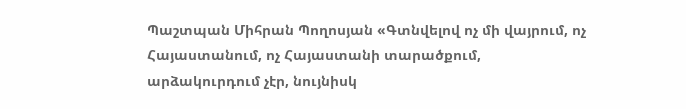Պաշտպան Միհրան Պողոսյան «Գտնվելով ոչ մի վայրում, ոչ Հայաստանում, ոչ Հայաստանի տարածքում, արձակուրդում չէր, նույնիսկ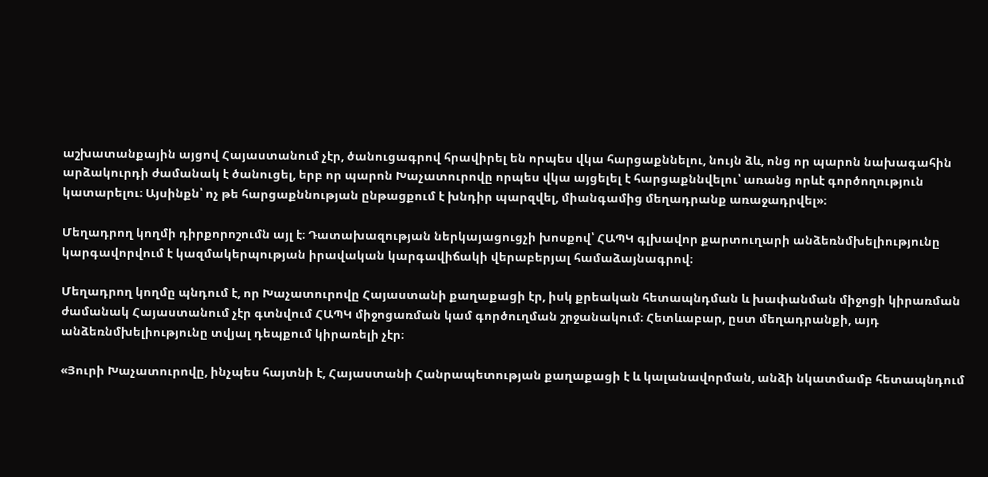աշխատանքային այցով Հայաստանում չէր, ծանուցագրով հրավիրել են որպես վկա հարցաքննելու, նույն ձև, ոնց որ պարոն նախագահին արձակուրդի ժամանակ է ծանուցել, երբ որ պարոն Խաչատուրովը որպես վկա այցելել է հարցաքննվելու՝ առանց որևէ գործողություն կատարելու։ Այսինքն՝ ոչ թե հարցաքննության ընթացքում է խնդիր պարզվել, միանգամից մեղադրանք առաջադրվել»։

Մեղադրող կողմի դիրքորոշումն այլ է։ Դատախազության ներկայացուցչի խոսքով՝ ՀԱՊԿ գլխավոր քարտուղարի անձեռնմխելիությունը կարգավորվում է կազմակերպության իրավական կարգավիճակի վերաբերյալ համաձայնագրով։

Մեղադրող կողմը պնդում է, որ Խաչատուրովը Հայաստանի քաղաքացի էր, իսկ քրեական հետապնդման և խափանման միջոցի կիրառման ժամանակ Հայաստանում չէր գտնվում ՀԱՊԿ միջոցառման կամ գործուղման շրջանակում։ Հետևաբար, ըստ մեղադրանքի, այդ անձեռնմխելիությունը տվյալ դեպքում կիրառելի չէր։

«Յուրի Խաչատուրովը, ինչպես հայտնի է, Հայաստանի Հանրապետության քաղաքացի է և կալանավորման, անձի նկատմամբ հետապնդում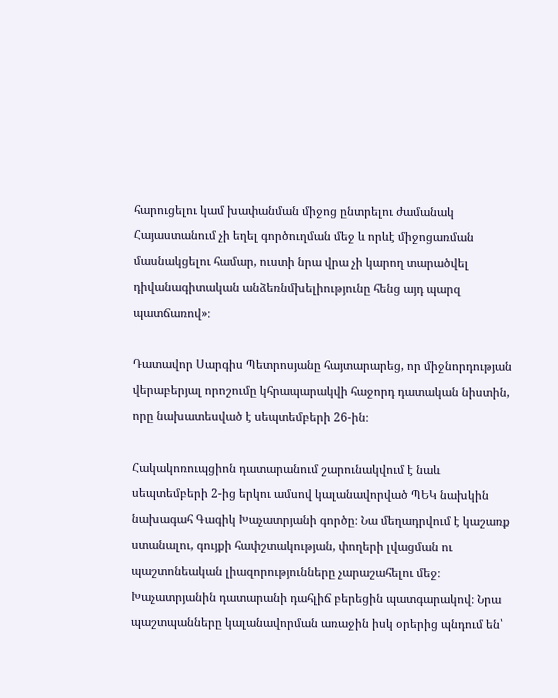հարուցելու կամ խափանման միջոց ընտրելու ժամանակ Հայաստանում չի եղել գործուղման մեջ և որևէ միջոցառման մասնակցելու համար, ուստի նրա վրա չի կարող տարածվել դիվանագիտական անձեռնմխելիությունը հենց այդ պարզ պատճառով»։

Դատավոր Սարգիս Պետրոսյանը հայտարարեց, որ միջնորդության վերաբերյալ որոշումը կհրապարակվի հաջորդ դատական նիստին, որը նախատեսված է սեպտեմբերի 26-ին։

Հակակոռուպցիոն դատարանում շարունակվում է նաև սեպտեմբերի 2-ից երկու ամսով կալանավորված ՊԵԿ նախկին նախագահ Գագիկ Խաչատրյանի գործը։ Նա մեղադրվում է կաշառք ստանալու, գույքի հափշտակության, փողերի լվացման ու պաշտոնեական լիազորությունները չարաշահելու մեջ։ Խաչատրյանին դատարանի դահլիճ բերեցին պատգարակով։ Նրա պաշտպանները կալանավորման առաջին իսկ օրերից պնդում են՝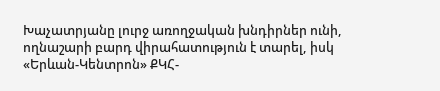Խաչատրյանը լուրջ առողջական խնդիրներ ունի, ողնաշարի բարդ վիրահատություն է տարել, իսկ «Երևան-Կենտրոն» ՔԿՀ-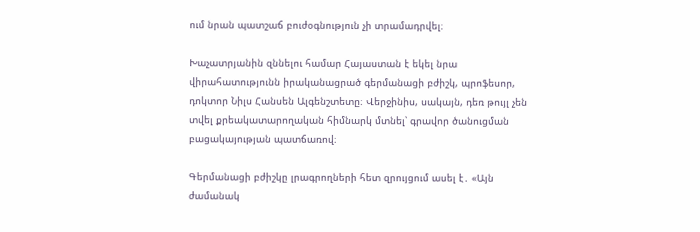ում նրան պատշաճ բուժօգնություն չի տրամադրվել։

Խաչատրյանին զննելու համար Հայաստան է եկել նրա վիրահատությունն իրականացրած գերմանացի բժիշկ, պրոֆեսոր, դոկտոր Նիլս Հանսեն Ալգենշտետը։ Վերջինիս, սակայն, դեռ թույլ չեն տվել քրեակատարողական հիմնարկ մտնել՝ գրավոր ծանուցման բացակայության պատճառով։

Գերմանացի բժիշկը լրագրողների հետ զրույցում ասել է․ «Այն ժամանակ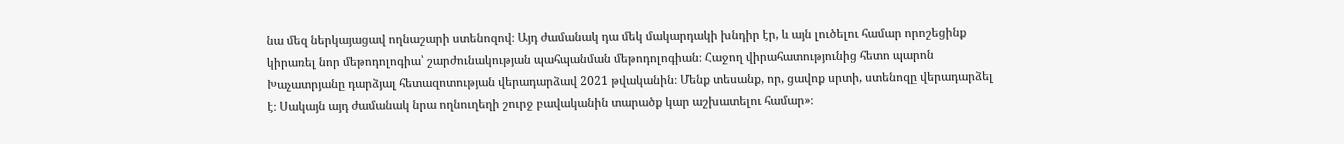նա մեզ ներկայացավ ողնաշարի ստենոզով։ Այդ ժամանակ դա մեկ մակարդակի խնդիր էր, և այն լուծելու համար որոշեցինք կիրառել նոր մեթոդոլոգիա՝ շարժունակության պահպանման մեթոդոլոգիան։ Հաջող վիրահատությունից հետո պարոն Խաչատրյանը դարձյալ հետազոտության վերադարձավ 2021 թվականին։ Մենք տեսանք, որ, ցավոք սրտի, ստենոզը վերադարձել է։ Սակայն այդ ժամանակ նրա ողնուղեղի շուրջ բավականին տարածք կար աշխատելու համար»։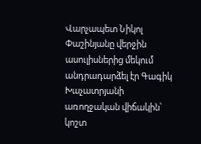Վարչապետ Նիկոլ Փաշինյանը վերջին ասուլիսներից մեկում անդրադարձել էր Գագիկ Խաչատրյանի առողջական վիճակին՝ կոշտ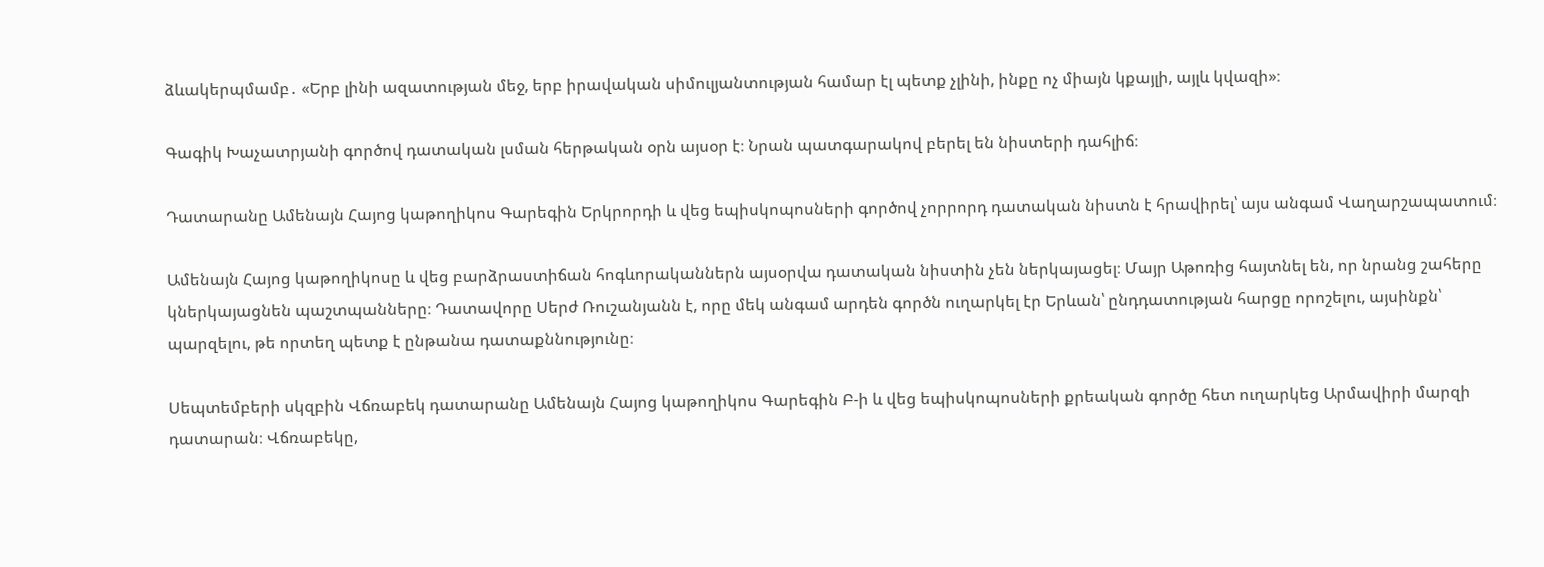ձևակերպմամբ․ «Երբ լինի ազատության մեջ, երբ իրավական սիմուլյանտության համար էլ պետք չլինի, ինքը ոչ միայն կքայլի, այլև կվազի»։

Գագիկ Խաչատրյանի գործով դատական լսման հերթական օրն այսօր է։ Նրան պատգարակով բերել են նիստերի դահլիճ։

Դատարանը Ամենայն Հայոց կաթողիկոս Գարեգին Երկրորդի և վեց եպիսկոպոսների գործով չորրորդ դատական նիստն է հրավիրել՝ այս անգամ Վաղարշապատում։

Ամենայն Հայոց կաթողիկոսը և վեց բարձրաստիճան հոգևորականներն այսօրվա դատական նիստին չեն ներկայացել։ Մայր Աթոռից հայտնել են, որ նրանց շահերը կներկայացնեն պաշտպանները։ Դատավորը Սերժ Ռուշանյանն է, որը մեկ անգամ արդեն գործն ուղարկել էր Երևան՝ ընդդատության հարցը որոշելու, այսինքն՝ պարզելու, թե որտեղ պետք է ընթանա դատաքննությունը։

Սեպտեմբերի սկզբին Վճռաբեկ դատարանը Ամենայն Հայոց կաթողիկոս Գարեգին Բ-ի և վեց եպիսկոպոսների քրեական գործը հետ ուղարկեց Արմավիրի մարզի դատարան։ Վճռաբեկը,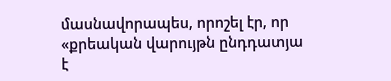մասնավորապես, որոշել էր, որ «քրեական վարույթն ընդդատյա է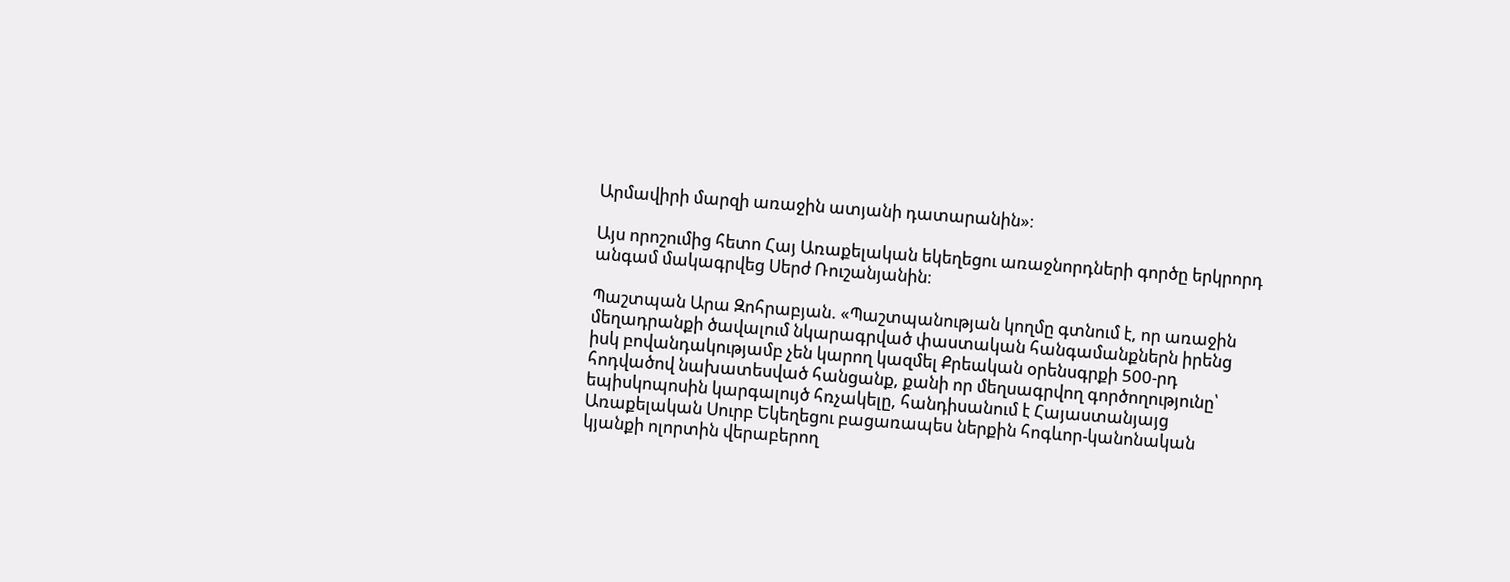Արմավիրի մարզի առաջին ատյանի դատարանին»։

Այս որոշումից հետո Հայ Առաքելական եկեղեցու առաջնորդների գործը երկրորդ անգամ մակագրվեց Սերժ Ռուշանյանին։

Պաշտպան Արա Զոհրաբյան. «Պաշտպանության կողմը գտնում է, որ առաջին մեղադրանքի ծավալում նկարագրված փաստական հանգամանքներն իրենց իսկ բովանդակությամբ չեն կարող կազմել Քրեական օրենսգրքի 500-րդ հոդվածով նախատեսված հանցանք, քանի որ մեղսագրվող գործողությունը՝ եպիսկոպոսին կարգալույծ հռչակելը, հանդիսանում է Հայաստանյայց Առաքելական Սուրբ Եկեղեցու բացառապես ներքին հոգևոր-կանոնական կյանքի ոլորտին վերաբերող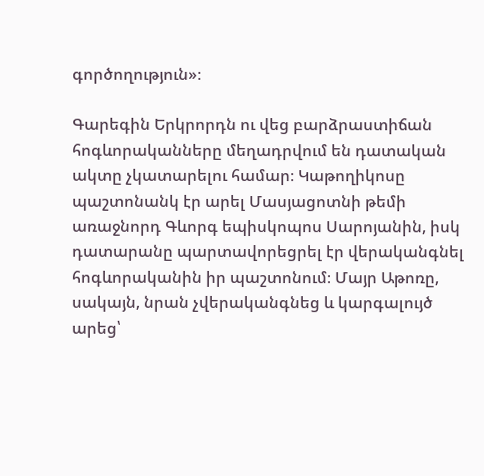գործողություն»։

Գարեգին Երկրորդն ու վեց բարձրաստիճան հոգևորականները մեղադրվում են դատական ակտը չկատարելու համար։ Կաթողիկոսը պաշտոնանկ էր արել Մասյացոտնի թեմի առաջնորդ Գևորգ եպիսկոպոս Սարոյանին, իսկ դատարանը պարտավորեցրել էր վերականգնել հոգևորականին իր պաշտոնում։ Մայր Աթոռը, սակայն, նրան չվերականգնեց և կարգալույծ արեց՝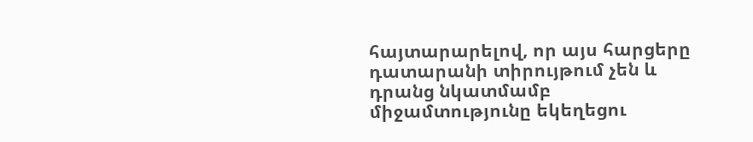հայտարարելով, որ այս հարցերը դատարանի տիրույթում չեն և դրանց նկատմամբ միջամտությունը եկեղեցու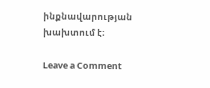ինքնավարության խախտում է։

Leave a Comment